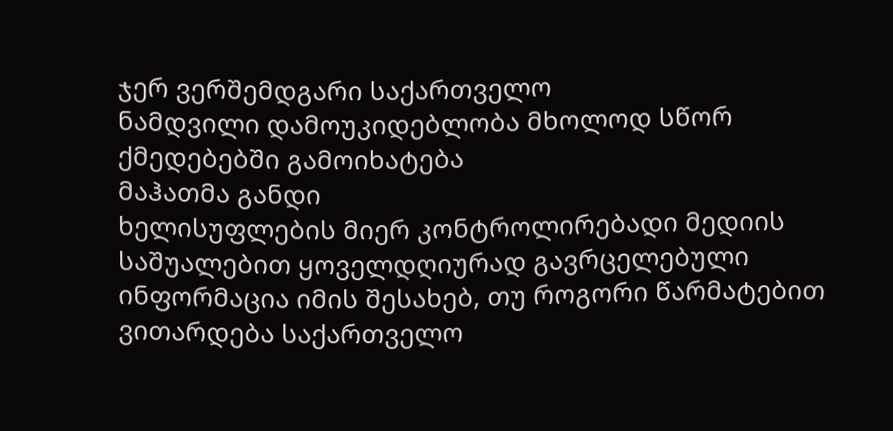ჯერ ვერშემდგარი საქართველო
ნამდვილი დამოუკიდებლობა მხოლოდ სწორ ქმედებებში გამოიხატება
მაჰათმა განდი
ხელისუფლების მიერ კონტროლირებადი მედიის საშუალებით ყოველდღიურად გავრცელებული ინფორმაცია იმის შესახებ, თუ როგორი წარმატებით ვითარდება საქართველო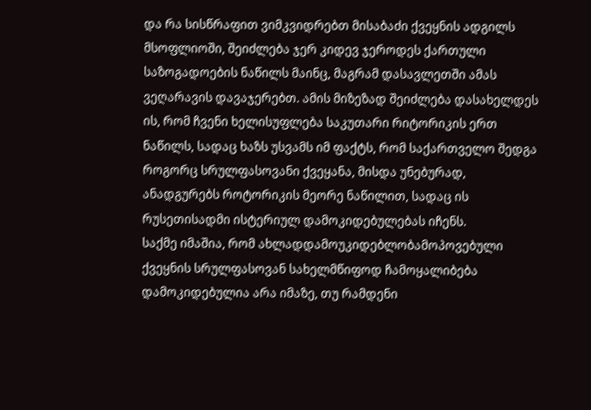და რა სისწრაფით ვიმკვიდრებთ მისაბაძი ქვეყნის ადგილს მსოფლიოში, შეიძლება ჯერ კიდევ ჯეროდეს ქართული საზოგადოების ნაწილს მაინც, მაგრამ დასავლეთში ამას ვეღარავის დავაჯერებთ. ამის მიზეზად შეიძლება დასახელდეს ის, რომ ჩვენი ხელისუფლება საკუთარი რიტორიკის ერთ ნაწილს, სადაც ხაზს უსვამს იმ ფაქტს, რომ საქართველო შედგა როგორც სრულფასოვანი ქვეყანა, მისდა უნებურად, ანადგურებს როტორიკის მეორე ნაწილით, სადაც ის რუსეთისადმი ისტერიულ დამოკიდებულებას იჩენს.
საქმე იმაშია, რომ ახლადდამოუკიდებლობამოპოვებული ქვეყნის სრულფასოვან სახელმწიფოდ ჩამოყალიბება დამოკიდებულია არა იმაზე, თუ რამდენი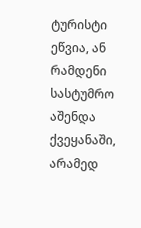ტურისტი ეწვია, ან რამდენი სასტუმრო აშენდა ქვეყანაში, არამედ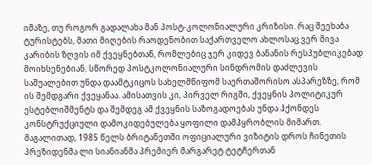იმაზე, თუ როგორ გადალახა მან პოსტ-კოლონიალური კრიზისი. რაც შეეხაბა ტურისტებს, მათი მიღების რაოდენობით საქართველო ახლოსაც ვერ მივა კარიბის ზღვის იმ ქვეყნებთან, რომლებიც ჯერ კიდევ ბანანის რესპუბლიკებად მოიხსენებიან. სწორედ პოსტკოლონიალური სინდრომის დაძლევის საშუალებით უნდა დაამტკიცოს სახელმწიფომ საერთაშორისო ასპარეზზე, რომ ის შემდგარი ქვეყანაა. ამისათვის კი, პირველ რიგში, ქვეყნის პოლიტიკურ ესტებლიშმენტს და შემდეგ ამ ქვეყნის საზოგადოებას უნდა ჰქონდეს კონსტრუქციული დამოკიდებულება ყოფილი დამპყრობლის მიმართ.
მაგალითად, 1985 წელს ბრიტანეთში ოფიციალური ვიზიტის დროს ჩინეთის პრეზიდენმა ლი სიანიანმა პრემიერ მარგარეტ ტეტჩერთან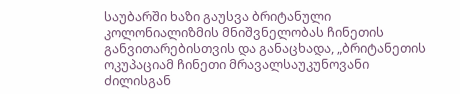საუბარში ხაზი გაუსვა ბრიტანული კოლონიალიზმის მნიშვნელობას ჩინეთის განვითარებისთვის და განაცხადა, „ბრიტანეთის ოკუპაციამ ჩინეთი მრავალსაუკუნოვანი ძილისგან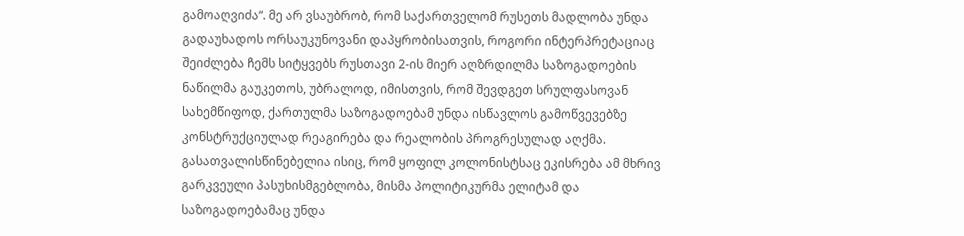გამოაღვიძა“. მე არ ვსაუბრობ, რომ საქართველომ რუსეთს მადლობა უნდა გადაუხადოს ორსაუკუნოვანი დაპყრობისათვის, როგორი ინტერპრეტაციაც შეიძლება ჩემს სიტყვებს რუსთავი 2-ის მიერ აღზრდილმა საზოგადოების ნაწილმა გაუკეთოს, უბრალოდ, იმისთვის, რომ შევდგეთ სრულფასოვან სახემწიფოდ, ქართულმა საზოგადოებამ უნდა ისწავლოს გამოწვევებზე კონსტრუქციულად რეაგირება და რეალობის პროგრესულად აღქმა.
გასათვალისწინებელია ისიც, რომ ყოფილ კოლონისტსაც ეკისრება ამ მხრივ გარკვეული პასუხისმგებლობა, მისმა პოლიტიკურმა ელიტამ და საზოგადოებამაც უნდა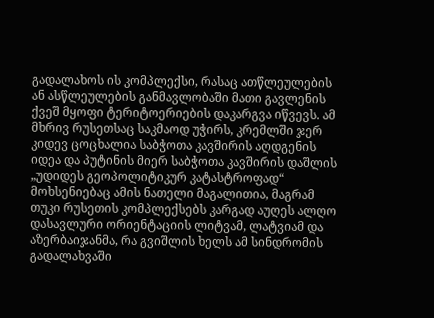გადალახოს ის კომპლექსი, რასაც ათწლეულების ან ასწლეულების განმავლობაში მათი გავლენის ქვეშ მყოფი ტერიტოერიების დაკარგვა იწვევს. ამ მხრივ რუსეთსაც საკმაოდ უჭირს, კრემლში ჯერ კიდევ ცოცხალია საბჭოთა კავშირის აღდგენის იდეა და პუტინის მიერ საბჭოთა კავშირის დაშლის „უდიდეს გეოპოლიტიკურ კატასტროფად“ მოხსენიებაც ამის ნათელი მაგალითია, მაგრამ თუკი რუსეთის კომპლექსებს კარგად აუღეს ალღო დასავლური ორიენტაციის ლიტვამ, ლატვიამ და აზერბაიჯანმა, რა გვიშლის ხელს ამ სინდრომის გადალახვაში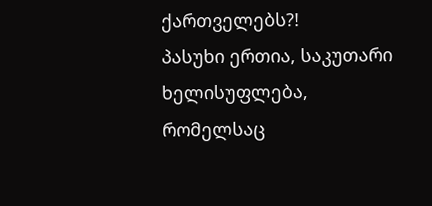ქართველებს?!
პასუხი ერთია, საკუთარი ხელისუფლება, რომელსაც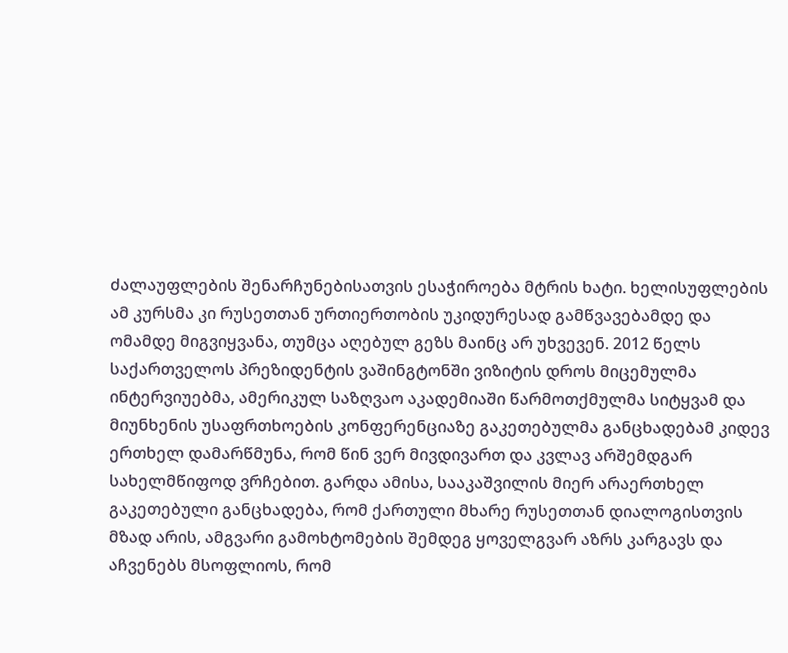ძალაუფლების შენარჩუნებისათვის ესაჭიროება მტრის ხატი. ხელისუფლების ამ კურსმა კი რუსეთთან ურთიერთობის უკიდურესად გამწვავებამდე და ომამდე მიგვიყვანა, თუმცა აღებულ გეზს მაინც არ უხვევენ. 2012 წელს საქართველოს პრეზიდენტის ვაშინგტონში ვიზიტის დროს მიცემულმა ინტერვიუებმა, ამერიკულ საზღვაო აკადემიაში წარმოთქმულმა სიტყვამ და მიუნხენის უსაფრთხოების კონფერენციაზე გაკეთებულმა განცხადებამ კიდევ ერთხელ დამარწმუნა, რომ წინ ვერ მივდივართ და კვლავ არშემდგარ სახელმწიფოდ ვრჩებით. გარდა ამისა, სააკაშვილის მიერ არაერთხელ გაკეთებული განცხადება, რომ ქართული მხარე რუსეთთან დიალოგისთვის მზად არის, ამგვარი გამოხტომების შემდეგ ყოველგვარ აზრს კარგავს და აჩვენებს მსოფლიოს, რომ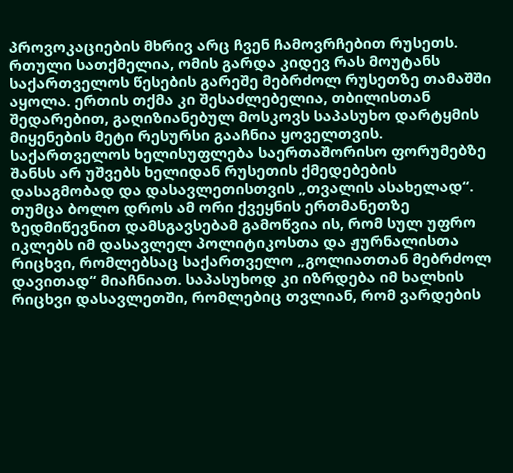პროვოკაციების მხრივ არც ჩვენ ჩამოვრჩებით რუსეთს. რთული სათქმელია, ომის გარდა კიდევ რას მოუტანს საქართველოს წესების გარეშე მებრძოლ რუსეთზე თამაშში აყოლა. ერთის თქმა კი შესაძლებელია, თბილისთან შედარებით, გაღიზიანებულ მოსკოვს საპასუხო დარტყმის მიყენების მეტი რესურსი გააჩნია ყოველთვის.
საქართველოს ხელისუფლება საერთაშორისო ფორუმებზე შანსს არ უშვებს ხელიდან რუსეთის ქმედებების დასაგმობად და დასავლეთისთვის „თვალის ასახელად“. თუმცა ბოლო დროს ამ ორი ქვეყნის ერთმანეთზე ზედმიწევნით დამსგავსებამ გამოწვია ის, რომ სულ უფრო იკლებს იმ დასავლელ პოლიტიკოსთა და ჟურნალისთა რიცხვი, რომლებსაც საქართველო „გოლიათთან მებრძოლ დავითად“ მიაჩნიათ. საპასუხოდ კი იზრდება იმ ხალხის რიცხვი დასავლეთში, რომლებიც თვლიან, რომ ვარდების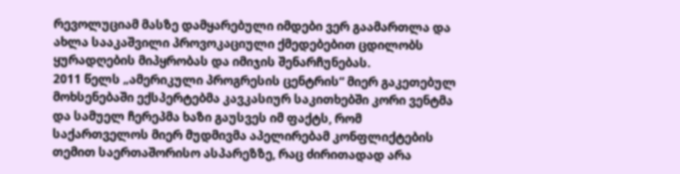რევოლუციამ მასზე დამყარებული იმდები ვერ გაამართლა და ახლა სააკაშვილი პროვოკაციული ქმედებებით ცდილობს ყურადღების მიპყრობას და იმიჯის შენარჩუნებას.
2011 წელს „ამერიკული პროგრესის ცენტრის“ მიერ გაკეთებულ მოხსენებაში ექსპერტებმა კავკასიურ საკითხებში კორი ვენტმა და სამუელ ჩერეპმა ხაზი გაუსვეს იმ ფაქტს, რომ საქართველოს მიერ მუდმივმა აპელირებამ კონფლიქტების თემით საერთაშორისო ასპარეზზე, რაც ძირითადად არა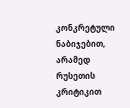კონკრეტული ნაბიჯებით, არამედ რუსეთის კრიტიკით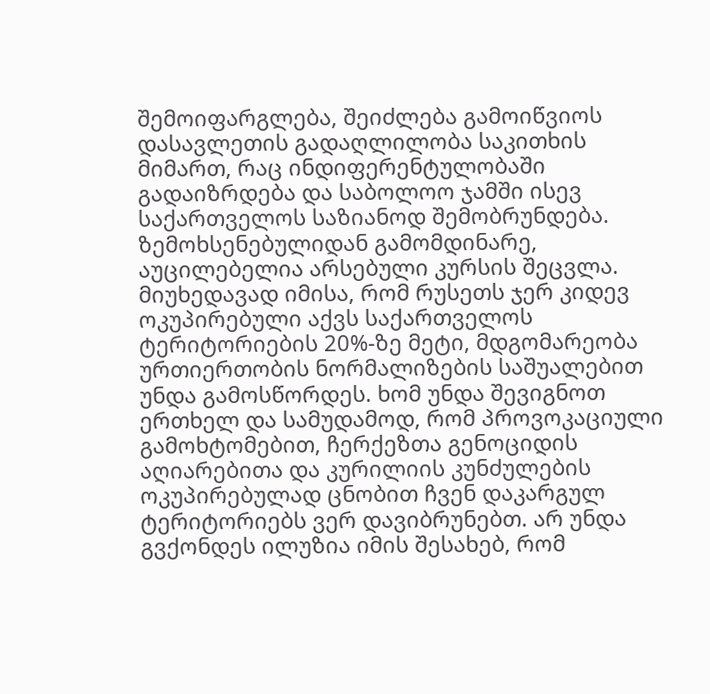შემოიფარგლება, შეიძლება გამოიწვიოს დასავლეთის გადაღლილობა საკითხის მიმართ, რაც ინდიფერენტულობაში გადაიზრდება და საბოლოო ჯამში ისევ საქართველოს საზიანოდ შემობრუნდება.
ზემოხსენებულიდან გამომდინარე, აუცილებელია არსებული კურსის შეცვლა. მიუხედავად იმისა, რომ რუსეთს ჯერ კიდევ ოკუპირებული აქვს საქართველოს ტერიტორიების 20%-ზე მეტი, მდგომარეობა ურთიერთობის ნორმალიზების საშუალებით უნდა გამოსწორდეს. ხომ უნდა შევიგნოთ ერთხელ და სამუდამოდ, რომ პროვოკაციული გამოხტომებით, ჩერქეზთა გენოციდის აღიარებითა და კურილიის კუნძულების ოკუპირებულად ცნობით ჩვენ დაკარგულ ტერიტორიებს ვერ დავიბრუნებთ. არ უნდა გვქონდეს ილუზია იმის შესახებ, რომ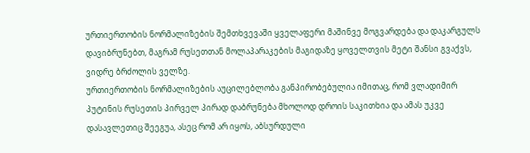ურთიერთობის ნორმალიზების შემთხვევაში ყველაფერი მაშინვე მოგვარდება და დაკარგულს დავიბრუნებთ, მაგრამ რუსეთთან მოლაპარაკების მაგიდაზე ყოველთვის მეტი შანსი გვაქვს, ვიდრე ბრძოლის ველზე.
ურთიერთობის ნორმალიზების აუცილებლობა განპირობებულია იმითაც, რომ ვლადიმირ პუტინის რუსეთის პირველ პირად დაბრუნება მხოლოდ დროის საკითხია და ამას უკვე დასავლეთიც შეეგუა, ასეც რომ არ იყოს, აბსურდული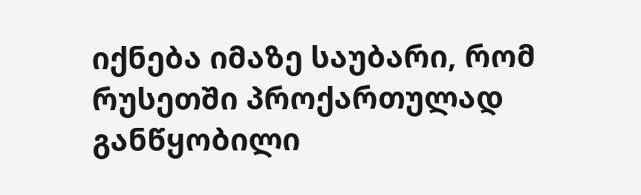იქნება იმაზე საუბარი, რომ რუსეთში პროქართულად განწყობილი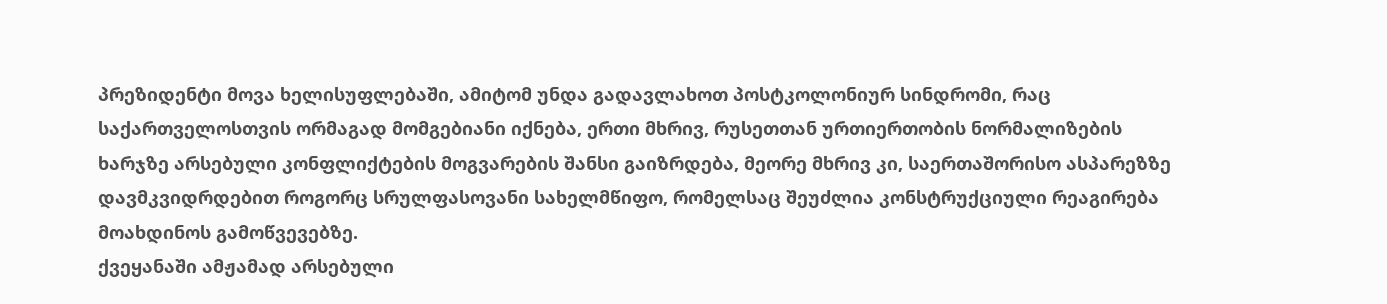პრეზიდენტი მოვა ხელისუფლებაში, ამიტომ უნდა გადავლახოთ პოსტკოლონიურ სინდრომი, რაც საქართველოსთვის ორმაგად მომგებიანი იქნება, ერთი მხრივ, რუსეთთან ურთიერთობის ნორმალიზების ხარჯზე არსებული კონფლიქტების მოგვარების შანსი გაიზრდება, მეორე მხრივ კი, საერთაშორისო ასპარეზზე დავმკვიდრდებით როგორც სრულფასოვანი სახელმწიფო, რომელსაც შეუძლია კონსტრუქციული რეაგირება მოახდინოს გამოწვევებზე.
ქვეყანაში ამჟამად არსებული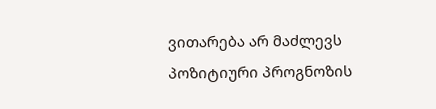ვითარება არ მაძლევს პოზიტიური პროგნოზის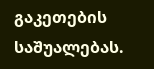გაკეთების საშუალებას.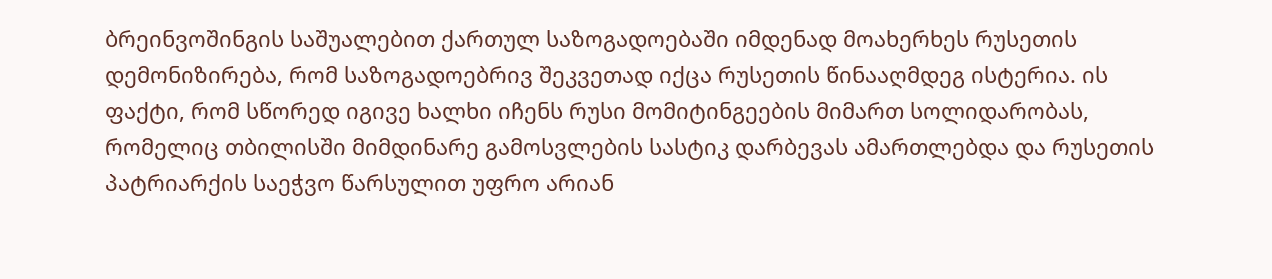ბრეინვოშინგის საშუალებით ქართულ საზოგადოებაში იმდენად მოახერხეს რუსეთის დემონიზირება, რომ საზოგადოებრივ შეკვეთად იქცა რუსეთის წინააღმდეგ ისტერია. ის ფაქტი, რომ სწორედ იგივე ხალხი იჩენს რუსი მომიტინგეების მიმართ სოლიდარობას, რომელიც თბილისში მიმდინარე გამოსვლების სასტიკ დარბევას ამართლებდა და რუსეთის პატრიარქის საეჭვო წარსულით უფრო არიან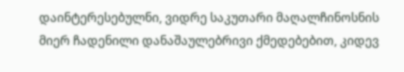დაინტერესებულნი, ვიდრე საკუთარი მაღალჩინოსნის მიერ ჩადენილი დანაშაულებრივი ქმედებებით, კიდევ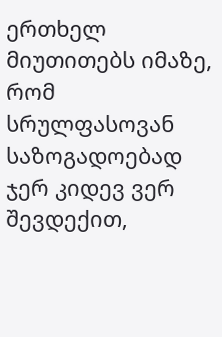ერთხელ მიუთითებს იმაზე, რომ სრულფასოვან საზოგადოებად ჯერ კიდევ ვერ შევდექით,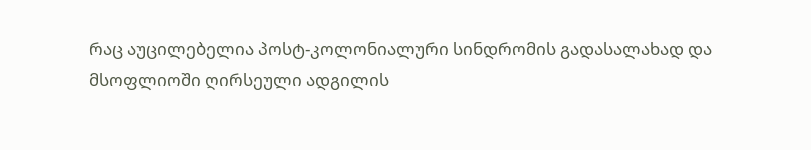რაც აუცილებელია პოსტ-კოლონიალური სინდრომის გადასალახად და მსოფლიოში ღირსეული ადგილის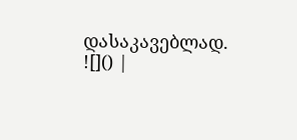დასაკავებლად.
![]() |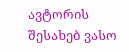ავტორის შესახებ ვასო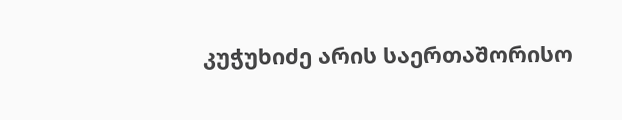კუჭუხიძე არის საერთაშორისო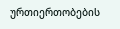ურთიერთობების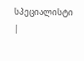სპეციალისტი |